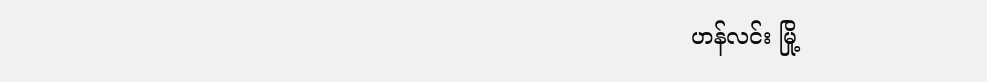ဟန်လင်း မြို့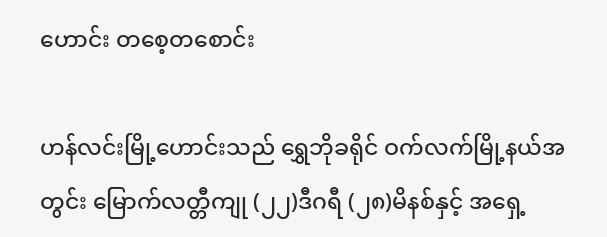ဟောင်း တစေ့တစောင်း

ဟန်လင်းမြို့ဟောင်းသည် ရွှေဘိုခရိုင် ဝက်လက်မြို့နယ်အတွင်း မြောက်လတ္တီကျု (၂၂)ဒီဂရီ (၂၈)မိနစ်နှင့် အရှေ့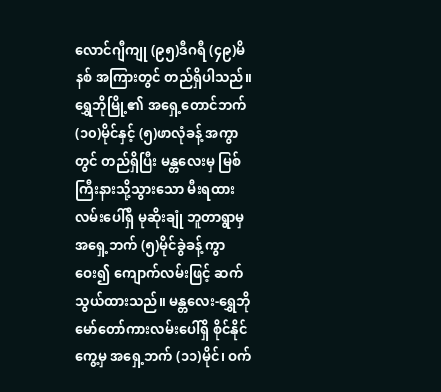လောင်ဂျီကျု (၉၅)ဒီဂရီ (၄၉)မိနစ် အကြားတွင် တည်ရှိပါသည်။ ရွှေဘိုမြို့၏ အရှေ့တောင်ဘက် (၁၀)မိုင်နှင့် (၅)ဖာလုံခန့် အကွာတွင် တည်ရှိပြီး မန္တလေးမှ မြစ်ကြီးနားသို့သွားသော မီးရထားလမ်းပေါ်ရှိ မုဆိုးချုံ ဘူတာရွာမှ အရှေ့ဘက် (၅)မိုင်ခွဲခန့် ကွာဝေး၍ ကျောက်လမ်းဖြင့် ဆက်သွယ်ထားသည်။ မန္တလေး-ရွှေဘို မော်တော်ကားလမ်းပေါ်ရှိ စိုင်နိုင်ကွေ့မှ အရှေ့ဘက် (၁၁)မိုင်၊ ဝက်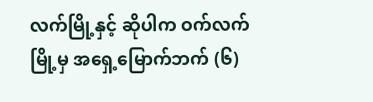လက်မြို့နှင့် ဆိုပါက ဝက်လက်မြို့မှ အရှေ့မြောက်ဘက် (၆)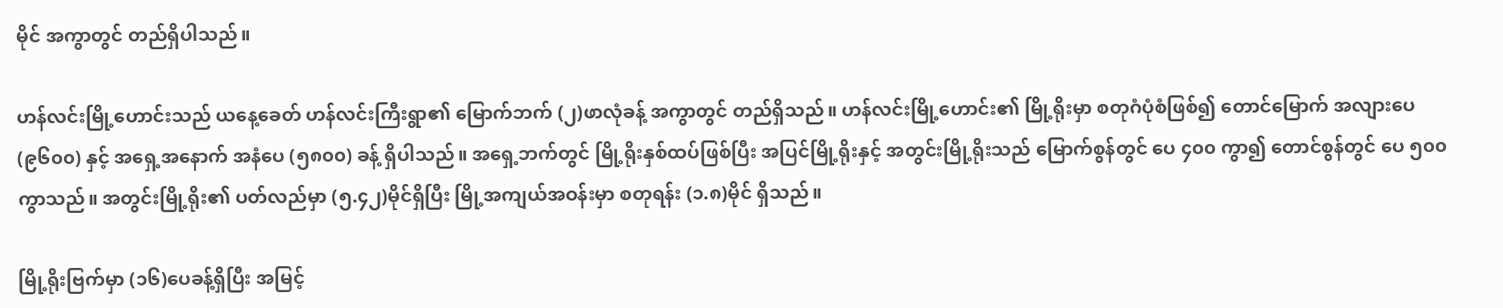မိုင် အကွာတွင် တည်ရှိပါသည်။

ဟန်လင်းမြို့ဟောင်းသည် ယနေ့ခေတ် ဟန်လင်းကြီးရွာ၏ မြောက်ဘက် (၂)ဖာလုံခန့် အကွာတွင် တည်ရှိသည်။ ဟန်လင်းမြို့ဟောင်း၏ မြို့ရိုးမှာ စတုဂံပုံစံဖြစ်၍ တောင်မြောက် အလျားပေ (၉၆၀၀) နှင့် အရှေ့အနောက် အနံပေ (၅၈၀၀) ခန့် ရှိပါသည်။ အရှေ့ဘက်တွင် မြို့ရိုးနှစ်ထပ်ဖြစ်ပြီး အပြင်မြို့ရိုးနှင့် အတွင်းမြို့ရိုးသည် မြောက်စွန်တွင် ပေ ၄၀၀ ကွာ၍ တောင်စွန်တွင် ပေ ၅၀၀ ကွာသည်။ အတွင်းမြို့ရိုး၏ ပတ်လည်မှာ (၅.၄၂)မိုင်ရှိပြီး မြို့အကျယ်အဝန်းမှာ စတုရန်း (၁.၈)မိုင် ရှိသည်။

မြို့ရိုးဗြက်မှာ (၁၆)ပေခန့်ရှိပြီး အမြင့်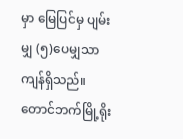မှာ မြေပြင်မှ ပျမ်းမျှ (၅)ပေမျှသာ ကျန်ရှိသည်။ တောင်ဘက်မြို့ရိုး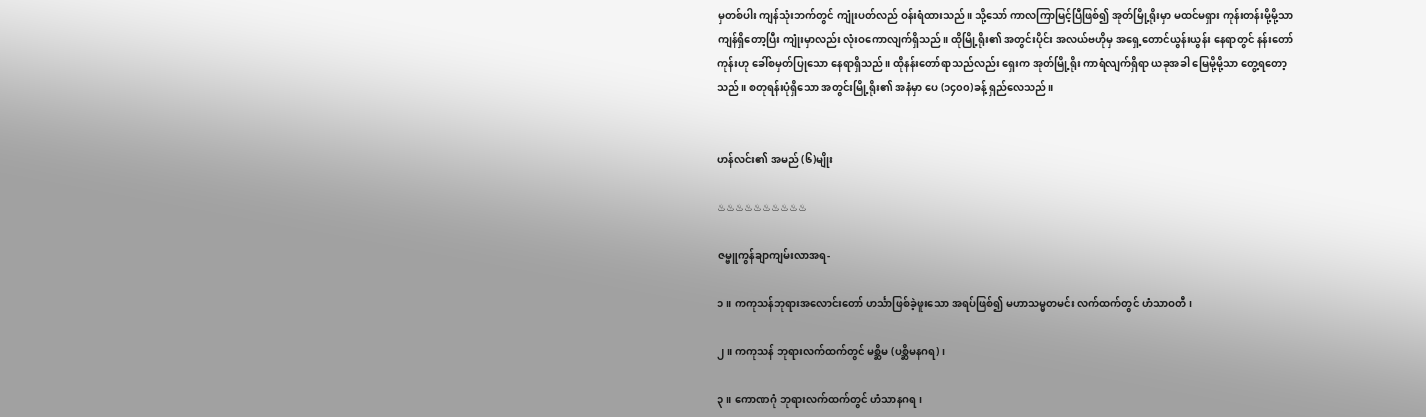မှတစ်ပါး ကျန်သုံးဘက်တွင် ကျုံးပတ်လည် ဝန်းရံထားသည်။ သို့သော် ကာလကြာမြင့်ပြီဖြစ်၍ အုတ်မြို့ရိုးမှာ မထင်မရှား ကုန်းတန်းမို့မို့သာ ကျန်ရှိတော့ပြီး ကျုံးမှာလည်း လုံးဝကောလျက်ရှိသည်။ ထိုမြို့ရိုး၏ အတွင်းပိုင်း အလယ်ဗဟိုမှ အရှေ့တောင်ယွန်းယွန်း နေရာတွင် နန်းတော်ကုန်းဟု ခေါ်စမှတ်ပြုသော နေရာရှိသည်။ ထိုနန်းတော်ရာသည်လည်း ရှေးက အုတ်မြို့ရိုး ကာရံလျက်ရှိရာ ယခုအခါ မြေမို့မို့သာ တွေ့ရတော့သည်။ စတုရန်းပုံရှိသော အတွင်းမြို့ရိုး၏ အနံမှာ ပေ (၁၄၀၀)ခန့် ရှည်လေသည်။


ဟန်လင်း၏ အမည် (၆)မျိုး

♨♨♨♨♨♨♨♨♨♨

ဇမ္ဗူကွန်ချာကျမ်းလာအရ-

၁။ ကကုသန်ဘုရားအလောင်းတော် ဟင်္သာဖြစ်ခဲ့ဖူးသော အရပ်ဖြစ်၍ မဟာသမ္မတမင်း လက်ထက်တွင် ဟံသာဝတီ၊

၂။ ကကုသန် ဘုရားလက်ထက်တွင် မစ္ဆိမ (ပစ္ဆိမနဂရ)၊

၃။ ကောဏဂုံ ဘုရားလက်ထက်တွင် ဟံသာနဂရ၊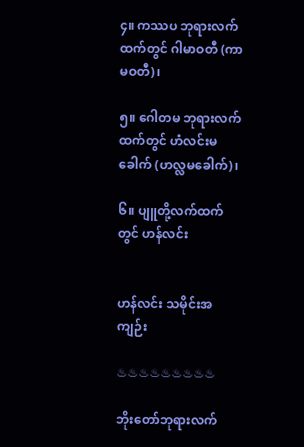၄။ ကဿပ ဘုရားလက်ထက်တွင် ဂါမာဝတီ (ကာမဝတီ)၊

၅။ ဂေါတမ ဘုရားလက်ထက်တွင် ဟံလင်းမခေါက် (ဟလ္လမခေါက်)၊

၆။ ပျူတို့လက်ထက်တွင် ဟန်လင်း


ဟန်လင်း သမိုင်းအကျဉ်း

♨♨♨♨♨♨♨♨♨

ဘိုးတော်ဘုရားလက်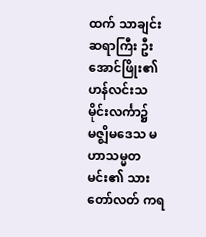ထက် သာချင်းဆရာကြီး ဦးအောင်ဖြိုး၏ ဟန်လင်းသမိုင်းလင်္ကာ၌ မဇ္ဈိမဒေသ မဟာသမ္မတမင်း၏ သားတော်လတ် ကရ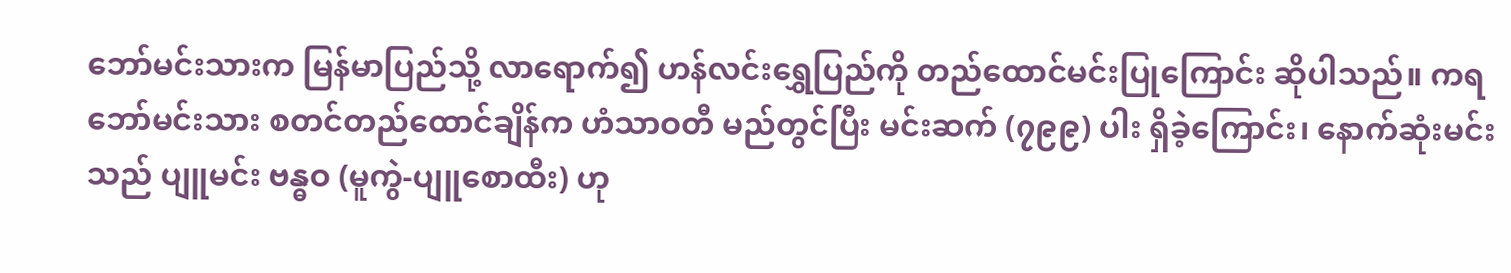ဘော်မင်းသားက မြန်မာပြည်သို့ လာရောက်၍ ဟန်လင်းရွှေပြည်ကို တည်ထောင်မင်းပြုကြောင်း ဆိုပါသည်။ ကရဘော်မင်းသား စတင်တည်ထောင်ချိန်က ဟံသာဝတီ မည်တွင်ပြီး မင်းဆက် (၇၉၉) ပါး ရှိခဲ့ကြောင်း၊ နောက်ဆုံးမင်းသည် ပျူမင်း ဗန္ဓဝ (မူကွဲ-ပျူစောထီး) ဟု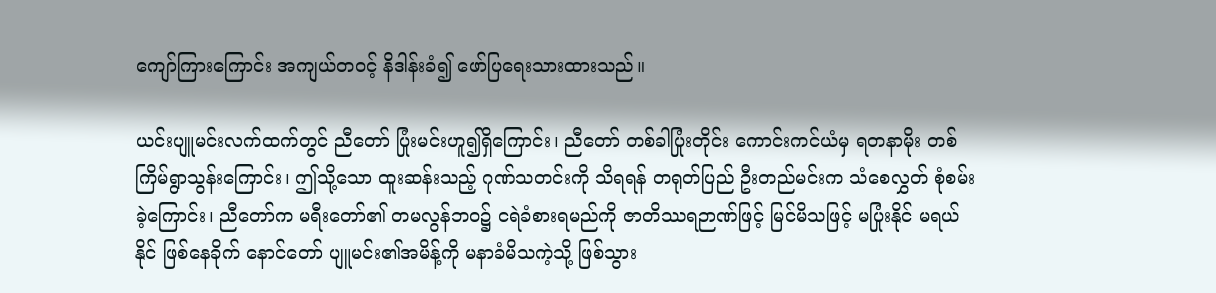ကျော်ကြားကြောင်း အကျယ်တဝင့် နိဒါန်းခံ၍ ဖော်ပြရေးသားထားသည်။

ယင်းပျူမင်းလက်ထက်တွင် ညီတော် ပြုံးမင်းဟူ၍ရှိကြောင်း၊ ညီတော် တစ်ခါပြုံးတိုင်း ကောင်းကင်ယံမှ ရတနာမိုး တစ်ကြိမ်ရွာသွန်းကြောင်း၊ ဤသို့သော ထူးဆန်းသည့် ဂုဏ်သတင်းကို သိရရန် တရုတ်ပြည် ဦးတည်မင်းက သံစေလွှတ် စုံစမ်းခဲ့ကြောင်း၊ ညီတော်က မရီးတော်၏ တမလွန်ဘဝ၌ ငရဲခံစားရမည်ကို ဇာတိဿရဉာဏ်ဖြင့် မြင်မိသဖြင့် မပြုံးနိုင် မရယ်နိုင် ဖြစ်နေခိုက် နောင်တော် ပျူမင်း၏အမိန့်ကို မနာခံမိသကဲ့သို့ ဖြစ်သွား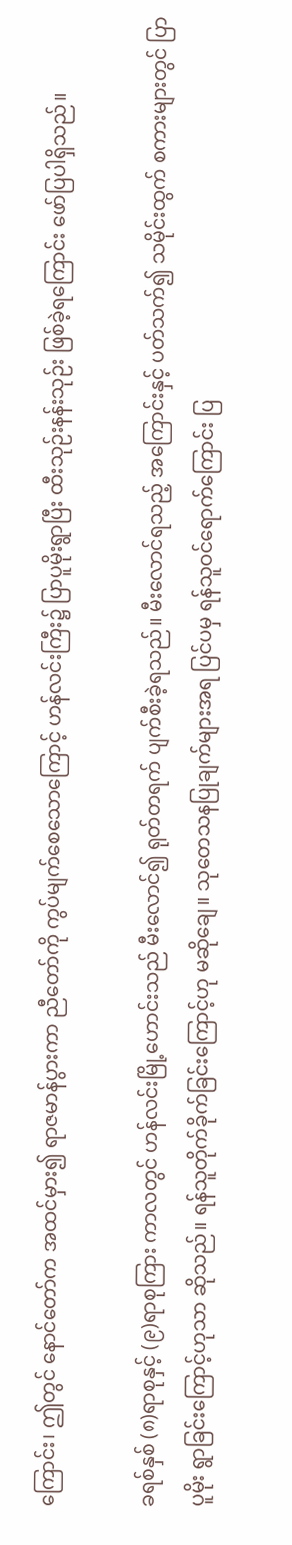ကြောင်း၊ ဤတွင် နောင်တော်က အထင်မှား၍ ရာဇမာန်ပွားကာ ညီတော်ကို ကွပ်မျက်စေသောကြောင့် ဟန်လင်းကြီး၌ ပြာပူမိုးရွာပြီး ထီးသုဉ်းနန်းသုဉ်း ဖြစ်ခဲ့ရကြောင်း ဖော်ပြပါရှိသည်။

ခရစ်နှစ် (၈)ရာစုနှင့် (၉)ရာစုကြား ကာလတွင် ဟန်လင်းမြို့ဟောင်းသည် မီးလောင်၍ ရုတ်တရက် ပျက်စီးခဲ့ရသည်။ မီးလောင်ရသည့် အကြောင်းနှင့် ပတ်သက်၍ သမိုင်းထွက် စကားများတွင် ပြာပူမိုး ရွာခြင်းကြောင့်ဟုသာ ဆိုသည်။ ရန်သူတိုက်ခိုက်ခြင်းကြောင့်ဟု မဆိုချေ။ သုတေသနပြုချက်များအရ ပြင်ပမှ ရန်သူဝင်ရောက်ကြောင်း ပြ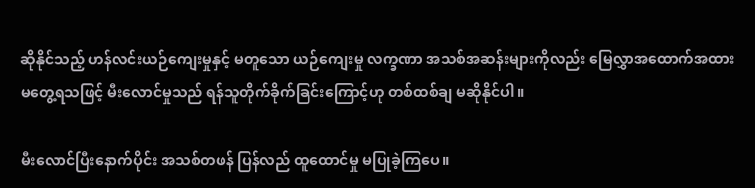ဆိုနိုင်သည့် ဟန်လင်းယဉ်ကျေးမှုနှင့် မတူသော ယဉ်ကျေးမှု လက္ခဏာ အသစ်အဆန်းများကိုလည်း မြေလွှာအထောက်အထား မတွေ့ရသဖြင့် မီးလောင်မှုသည် ရန်သူတိုက်ခိုက်ခြင်းကြောင့်ဟု တစ်ထစ်ချ မဆိုနိုင်ပါ။

မီးလောင်ပြီးနောက်ပိုင်း အသစ်တဖန် ပြန်လည် ထူထောင်မှု မပြုခဲ့ကြပေ။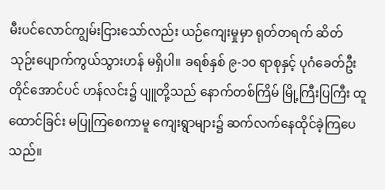မီးပင်လောင်ကျွမ်းငြားသော်လည်း ယဉ်ကျေးမှုမှာ ရုတ်တရက် ဆိတ်သုဉ်းပျောက်ကွယ်သွားဟန် မရှိပါ။ ခရစ်နှစ် ၉-၁၀ ရာစုနှင့် ပုဂံခေတ်ဦးတိုင်အောင်ပင် ဟန်လင်း၌ ပျူတို့သည် နောက်တစ်ကြိမ် မြို့ကြီးပြကြီး ထူထောင်ခြင်း မပြုကြစေကာမူ ကျေးရွာများ၌ ဆက်လက်နေထိုင်ခဲ့ကြပေသည်။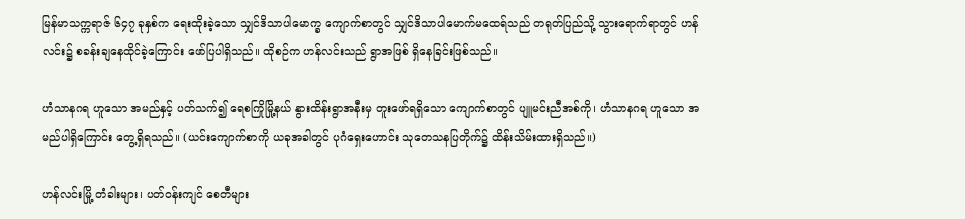မြန်မာသက္ကရာဇ် ၆၄၇ ခုနှစ်က ရေးထိုးခဲ့သော သျှင်ဒိသာပါမောက္ခ ကျောက်စာတွင် သျှင်ဒိသာပါမောက်မထေရ်သည် တရုတ်ပြည်သို့ သွားရောက်ရာတွင် ဟန်လင်း၌ စခန်းချနေထိုင်ခဲ့ကြောင်း ဖော်ပြပါရှိသည်။ ထိုစဉ်က ဟန်လင်းသည် ရွာအဖြစ် ရှိနေခြင်းဖြစ်သည်။

ဟံသာနဂရ ဟူသော အမည်နှင့် ပတ်သက်၍ ရေစကြိုမြို့နယ် နွားထိန်းရွာအနီးမှ တူးဖော်ရရှိသော ကျောက်စာတွင် ပျူမင်းညီအစ်ကို၊ ဟံသာနဂရ ဟူသော အမည်ပါရှိကြောင်း တွေ့ရှိရသည်။ (ယင်းကျောက်စာကို ယခုအခါတွင် ပုဂံရှေးဟောင်း သုတေသနပြတိုက်၌ ထိန်းသိမ်းထားရှိသည်။)

ဟန်လင်းမြို့ တံခါးများ၊ ပတ်ဝန်းကျင် စေတီများ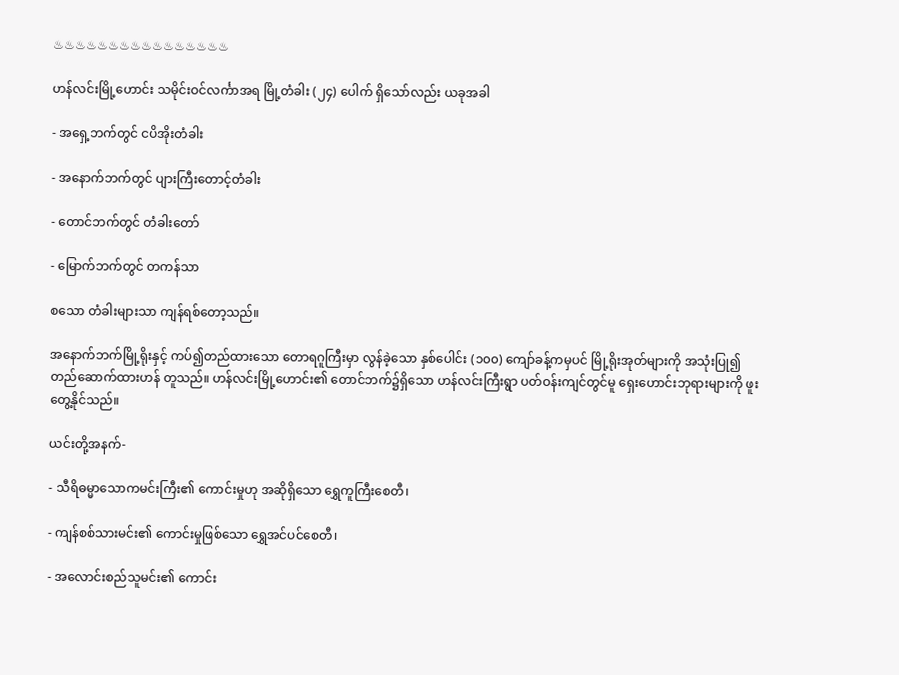♨♨♨♨♨♨♨♨♨♨♨♨♨♨♨♨

ဟန်လင်းမြို့ဟောင်း သမိုင်းဝင်လင်္ကာအရ မြို့တံခါး (၂၄) ပေါက် ရှိသော်လည်း ယခုအခါ

- အရှေ့ဘက်တွင် ငပိအိုးတံခါး

- အနောက်ဘက်တွင် ပျားကြီးတောင့်တံခါး

- တောင်ဘက်တွင် တံခါးတော်

- မြောက်ဘက်တွင် တကန်သာ

စသော တံခါးများသာ ကျန်ရစ်တော့သည်။

အနောက်ဘက်မြို့ရိုးနှင့် ကပ်၍တည်ထားသော တောရဂူကြီးမှာ လွန်ခဲ့သော နှစ်ပေါင်း (၁၀၀) ကျော်ခန့်ကမှပင် မြို့ရိုးအုတ်များကို အသုံးပြု၍ တည်ဆောက်ထားဟန် တူသည်။ ဟန်လင်းမြို့ဟောင်း၏ တောင်ဘက်၌ရှိသော ဟန်လင်းကြီးရွာ ပတ်ဝန်းကျင်တွင်မူ ရှေးဟောင်းဘုရားများကို ဖူးတွေ့နိုင်သည်။

ယင်းတို့အနက်-

- သီရိဓမ္မာသောကမင်းကြီး၏ ကောင်းမှုဟု အဆိုရှိသော ရွှေကူကြီးစေတီ၊

- ကျန်စစ်သားမင်း၏ ကောင်းမှုဖြစ်သော ရွှေအင်ပင်စေတီ၊

- အလောင်းစည်သူမင်း၏ ကောင်း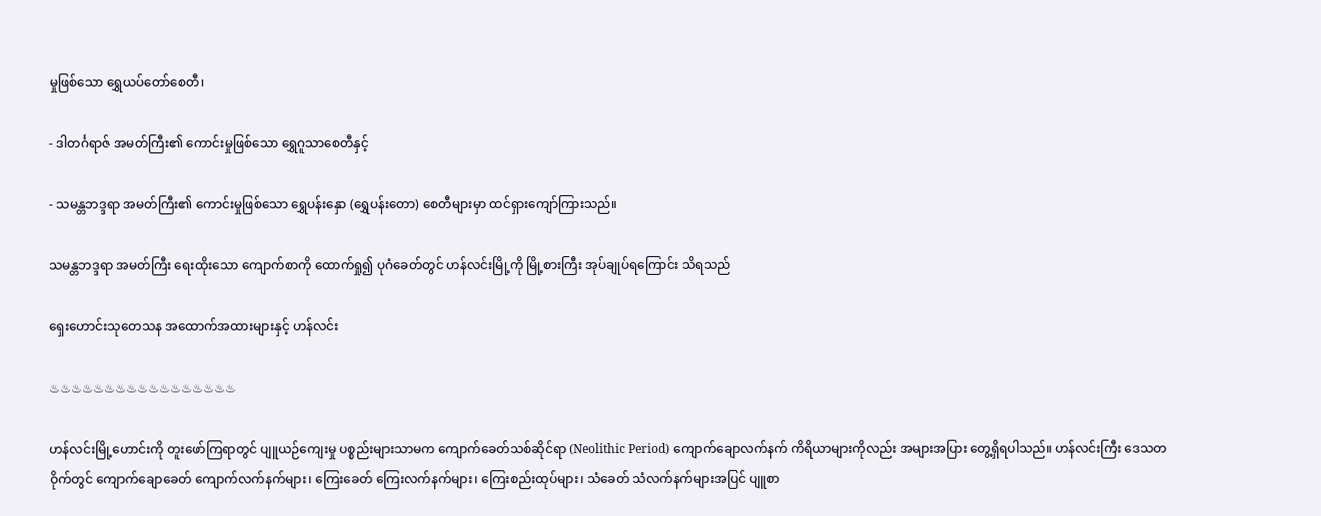မှုဖြစ်သော ရွှေယပ်တော်စေတီ၊

- ဒါတင်္ဂရာဇ် အမတ်ကြီး၏ ကောင်းမှုဖြစ်သော ရွှေဂူသာစေတီနှင့်

- သမန္တဘဒ္ဒရာ အမတ်ကြီး၏ ကောင်းမှုဖြစ်သော ရွှေပန်းနှော (ရွှေပန်းတော) စေတီများမှာ ထင်ရှားကျော်ကြားသည်။

သမန္တဘဒ္ဒရာ အမတ်ကြီး ရေးထိုးသော ကျောက်စာကို ထောက်ရှု၍ ပုဂံခေတ်တွင် ဟန်လင်းမြို့ကို မြို့စားကြီး အုပ်ချုပ်ရကြောင်း သိရသည်

ရှေးဟောင်းသုတေသန အထောက်အထားများနှင့် ဟန်လင်း

♨♨♨♨♨♨♨♨♨♨♨♨♨♨♨♨♨

ဟန်လင်းမြို့ဟောင်းကို တူးဖော်ကြရာတွင် ပျူယဉ်ကျေးမှု ပစ္စည်းများသာမက ကျောက်ခေတ်သစ်ဆိုင်ရာ (Neolithic Period) ကျောက်ချောလက်နက် ကိရိယာများကိုလည်း အများအပြား တွေ့ရှိရပါသည်။ ဟန်လင်းကြီး ဒေသတဝိုက်တွင် ကျောက်ချောခေတ် ကျောက်လက်နက်များ၊ ကြေးခေတ် ကြေးလက်နက်များ၊ ကြေးစည်းထုပ်များ၊ သံခေတ် သံလက်နက်များအပြင် ပျူစာ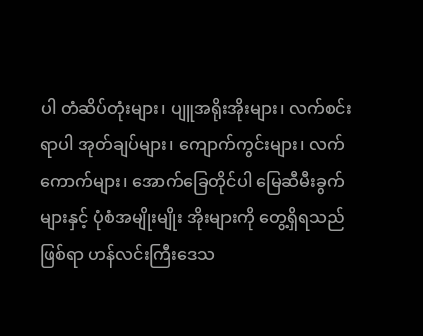ပါ တံဆိပ်တုံးများ၊ ပျူအရိုးအိုးများ၊ လက်စင်းရာပါ အုတ်ချပ်များ၊ ကျောက်ကွင်းများ၊ လက်ကောက်များ၊ အောက်ခြေတိုင်ပါ မြေဆီမီးခွက်များနှင့် ပုံစံအမျိုးမျိုး အိုးများကို တွေ့ရှိရသည်ဖြစ်ရာ ဟန်လင်းကြီးဒေသ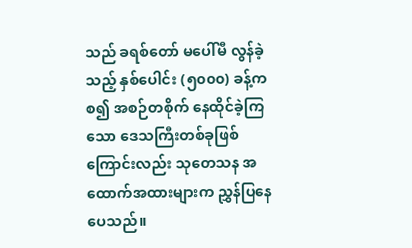သည် ခရစ်တော် မပေါ်မီ လွန်ခဲ့သည့် နှစ်ပေါင်း (၅၀၀၀) ခန့်ကစ၍ အစဉ်တစိုက် နေထိုင်ခဲ့ကြသော ဒေသကြီးတစ်ခုဖြစ်ကြောင်းလည်း သုတေသန အထောက်အထားများက ညွှန်ပြနေပေသည်။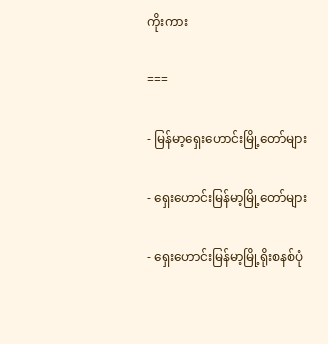ကိုးကား

===

- မြန်မာ့ရှေးဟောင်းမြို့တော်များ

- ရှေးဟောင်းမြန်မာ့မြို့တော်များ

- ရှေးဟောင်းမြန်မာ့မြို့ရိုးစနစ်ပုံ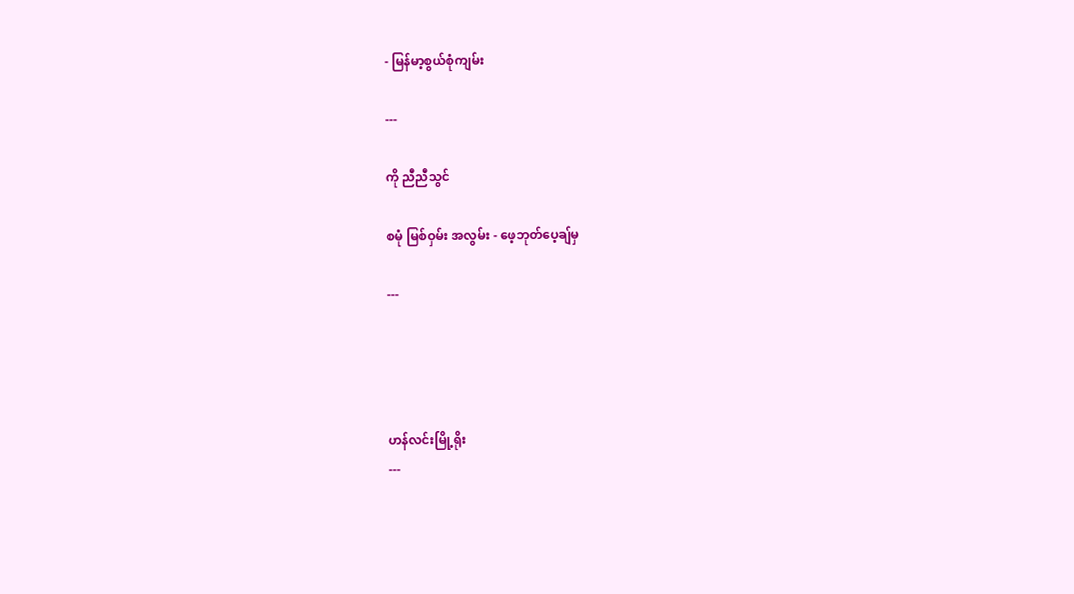- မြန်မာ့စွယ်စုံကျမ်း

---

ကို ညီညီသွင်

စမုံ မြစ်ဝှမ်း အလွမ်း - ဖေ့ဘုတ်ပေ့ချ်မှ

---




ဟန်‌လင်းမြို့ရိုး
---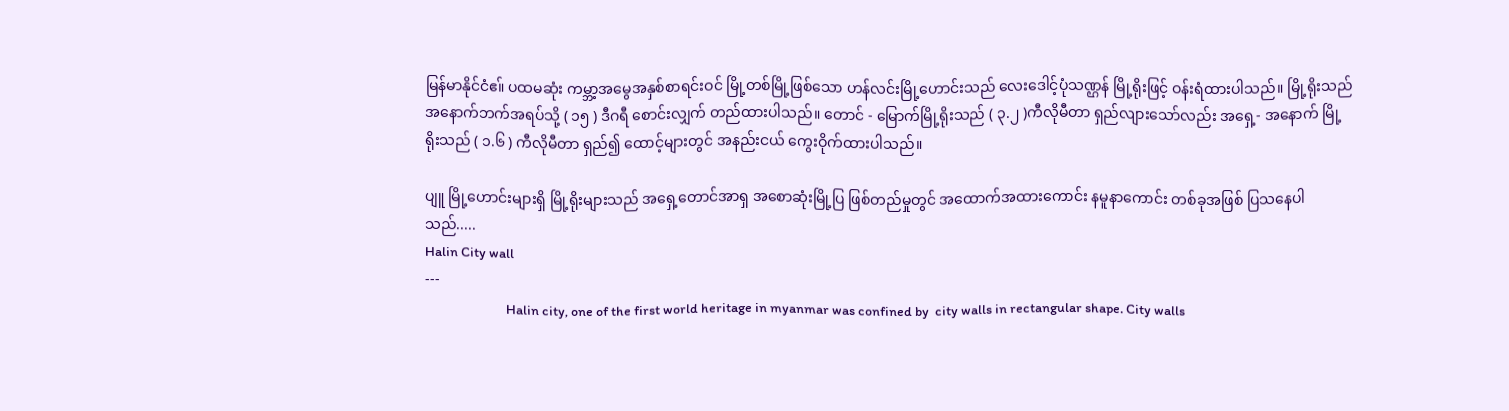မြန်‌မာနိုင်‌ငံဧ။်‌ ပထမဆုံး ကမ္ဘာ့အ‌မွေအနှစ်‌စာရင်းဝင်‌ မြို့တစ်‌မြို့ဖြစ်‌‌သော ဟန်‌လင်းမြို့‌ဟောင်းသည်‌ ‌လေး‌ဒေါင့်ပုံသဏ္ဌန်‌ မြို့ရိုးဖြင့် ဝန်းရံထားပါသည်‌။ မြို့ရိုးသည်‌ အ‌နောက်‌ဘက်‌အရပ်‌သို့ ( ၁၅ ) ဒီဂရီ ‌စောင်းလျှက်‌ တည်‌ထားပါသည်‌။ ‌တောင်‌ - မြောက်‌မြို့ရိုးသည်‌ ( ၃.၂ )ကီလိုမီတာ ရှည်‌လျား‌သော်‌လည်း အ‌ရှေ့- အ‌နောက်‌ မြို့ရိုးသည်‌ ( ၁.၆ ) ကီလိုမီတာ ရှည်‌၍ ‌ထောင့်များတွင်‌ အနည်းငယ်‌ ‌ကွေးဝိုက်‌ထားပါသည်‌။

ပျူ မြို့‌ဟောင်းများရှိ မြို့ရိုးများသည်‌ အ‌ရှေ့‌တောင်‌အာရှ အ‌စောဆုံးမြို့ပြ ဖြစ်‌တည်‌မှုတွင်‌ အ‌ထောက်‌အထား‌ကောင်း နမူနာ‌ကောင်း တစ်‌ခုအဖြစ်‌ ပြသ‌နေပါသည်‌.....
Halin City wall
---
                           Halin city, one of the first world heritage in myanmar was confined by  city walls in rectangular shape. City walls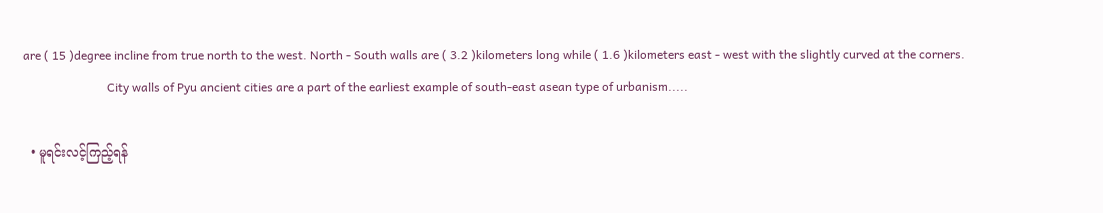are ( 15 )degree incline from true north to the west. North - South walls are ( 3.2 )kilometers long while ( 1.6 )kilometers east - west with the slightly curved at the corners.
                            City walls of Pyu ancient cities are a part of the earliest example of south-east asean type of urbanism.....

  • မူရင်းလင့်ကြည့်ရန်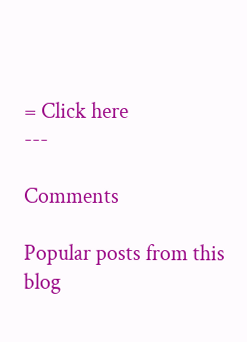= Click here
---

Comments

Popular posts from this blog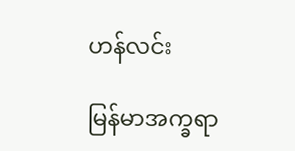ဟန်လင်း

မြန်မာအက္ခရာ